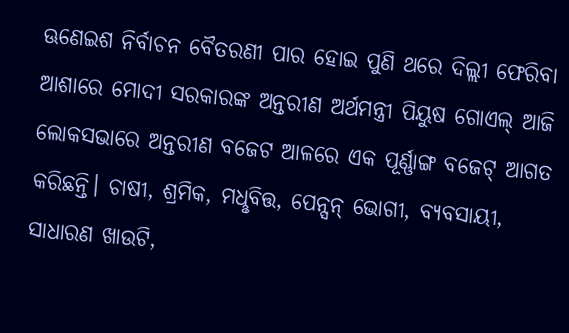ଊଣେଇଶ ନିର୍ବାଚନ ବୈତରଣୀ ପାର ହୋଇ ପୁଣି ଥରେ ଦିଲ୍ଲୀ ଫେରିବା ଆଶାରେ ମୋଦୀ ସରକାରଙ୍କ ଅନ୍ତରୀଣ ଅର୍ଥମନ୍ତ୍ରୀ ପିୟୁଷ ଗୋଏଲ୍ ଆଜି ଲୋକସଭାରେ ଅନ୍ତରୀଣ ବଜେଟ ଆଳରେ ଏକ ପୂର୍ଣ୍ଣାଙ୍ଗ ବଜେଟ୍ ଆଗତ କରିଛନ୍ତି। ଚାଷୀ, ଶ୍ରମିକ, ମଧୢବିତ୍ତ, ପେନ୍ସନ୍ ଭୋଗୀ, ବ୍ୟବସାୟୀ, ସାଧାରଣ ଖାଉଟି,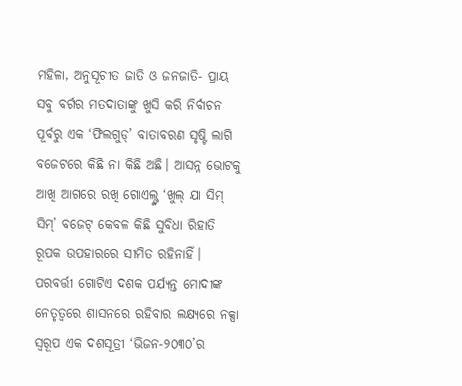ମହିଳା, ଅନୁସୂଚୀତ ଜାତି ଓ ଜନଜାତି- ପ୍ରାୟ ସବୁ ବର୍ଗର ମତଦାତାଙ୍କୁ ଖୁସି କରି ନିର୍ବାଚନ ପୂର୍ବରୁ ଏକ ‘ଫିଲଗୁଡ୍’ ବାତାବରଣ ସୃଷ୍ଟି ଲାଗି ବଜେଟରେ କିଛି ନା କିଛି ଅଛି। ଆସନ୍ନ ଭୋଟକୁ ଆଖି ଆଗରେ ରଖି ଗୋଏଲ୍ଙ୍କ ‘ଖୁଲ୍ ଯା ସିମ୍ ସିମ୍’ ବଜେଟ୍ କେବଳ କିଛି ସୁବିଧା ରିହାତି ରୂପକ ଉପହାରରେ ସୀମିତ ରହିନାହିଁ। ପରବର୍ତ୍ତୀ ଗୋଟିଏ ଦଶକ ପର୍ଯ୍ୟନ୍ତ ମୋଦୀଙ୍କ ନେତୃତ୍ବରେ ଶାସନରେ ରହିବାର ଲକ୍ଷ୍ୟରେ ନକ୍ସା ସ୍ବରୂପ ଏକ ଦଶସୂତ୍ରୀ ‘ଭିଜନ-୨୦୩୦’ର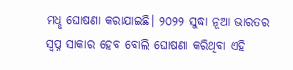ମଧୢ ଘୋଷଣା କରାଯାଇଛି। ୨୦୨୨ ସୁଦ୍ଧା ନୂଆ ଭାରତର ସ୍ବପ୍ନ ସାକାର ହେବ ବୋଲି ଘୋଷଣା କରିଥିବା ଏହି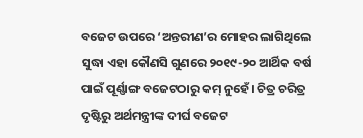ବଜେଟ ଉପରେ ‘ଅନ୍ତରୀଣ’ର ମୋହର ଲାଗିଥିଲେ ସୁଦ୍ଧା ଏହା କୌଣସି ଗୁଣରେ ୨୦୧୯-୨୦ ଆର୍ଥିକ ବର୍ଷ ପାଇଁ ପୂର୍ଣ୍ଣାଙ୍ଗ ବଜେଟଠାରୁ କମ୍ ନୁହେଁ। ଚିତ୍ର ଚରିତ୍ର ଦୃଷ୍ଟିରୁ ଅର୍ଥମନ୍ତ୍ରୀଙ୍କ ଦୀର୍ଘ ବଜେଟ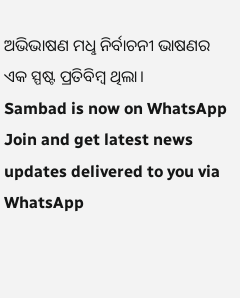ଅଭିଭାଷଣ ମଧୢ ନିର୍ବାଚନୀ ଭାଷଣର ଏକ ସ୍ପଷ୍ଟ ପ୍ରତିବିମ୍ବ ଥିଲା।
Sambad is now on WhatsApp
Join and get latest news updates delivered to you via WhatsApp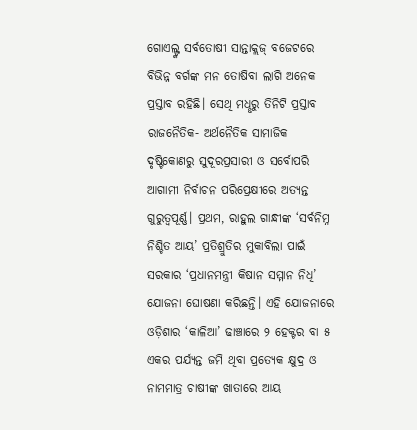ଗୋଏଲ୍ଙ୍କ ସର୍ବତୋଷୀ ସାନ୍ତାକ୍ଲଜ୍ ବଜେଟରେ ବିଭିନ୍ନ ବର୍ଗଙ୍କ ମନ ତୋଷିବା ଲାଗି ଅନେକ ପ୍ରସ୍ତାବ ରହିଛି। ସେଥି ମଧୢରୁ ତିନିଟି ପ୍ରସ୍ତାବ ରାଜନୈତିକ- ଅର୍ଥନୈତିକ ସାମାଜିକ ଦୃଷ୍ଟିକୋଣରୁ ସୁଦୂରପ୍ରସାରୀ ଓ ସର୍ବୋପରି ଆଗାମୀ ନିର୍ବାଚନ ପରିପ୍ରେକ୍ଷୀରେ ଅତ୍ୟନ୍ତ ଗୁରୁତ୍ବପୂର୍ଣ୍ଣ। ପ୍ରଥମ, ରାହୁଲ ଗାନ୍ଧୀଙ୍କ ‘ସର୍ବନିମ୍ନ ନିଶ୍ଚିତ ଆୟ’ ପ୍ରତିଶ୍ରୁତିର ମୁକାବିଲା ପାଇଁ ସରକାର ‘ପ୍ରଧାନମନ୍ତ୍ରୀ କିଷାନ ସମ୍ମାନ ନିଧି’ ଯୋଜନା ଘୋଷଣା କରିଛନ୍ତି। ଏହି ଯୋଜନାରେ ଓଡ଼ିଶାର ‘କାଳିଆ’ ଢାଞ୍ଚାରେ ୨ ହେକ୍ଟର ବା ୫ ଏକର ପର୍ଯ୍ୟନ୍ତ ଜମି ଥିବା ପ୍ରତ୍ୟେକ କ୍ଷୁଦ୍ର ଓ ନାମମାତ୍ର ଚାଷୀଙ୍କ ଖାତାରେ ଆୟ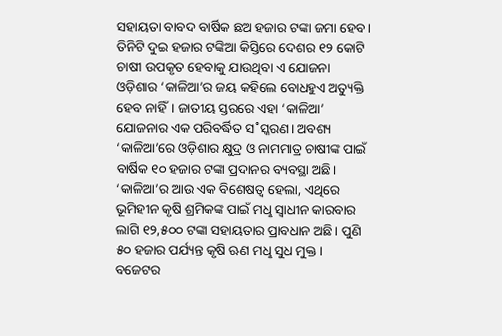ସହାୟତା ବାବଦ ବାର୍ଷିକ ଛଅ ହଜାର ଟଙ୍କା ଜମା ହେବ। ତିନିଟି ଦୁଇ ହଜାର ଟଙ୍କିଆ କିସ୍ତିରେ ଦେଶର ୧୨ କୋଟି ଚାଷୀ ଉପକୃତ ହେବାକୁ ଯାଉଥିବା ଏ ଯୋଜନା ଓଡ଼ିଶାର ‘କାଳିଆ’ର ଜୟ କହିଲେ ବୋଧହୁଏ ଅତ୍ୟୁକ୍ତି ହେବ ନାହିଁ। ଜାତୀୟ ସ୍ତରରେ ଏହା ‘କାଳିଆ’ ଯୋଜନାର ଏକ ପରିବର୍ଦ୍ଧିତ ସ˚ସ୍କରଣ। ଅବଶ୍ୟ ‘କାଳିଆ’ରେ ଓଡ଼ିଶାର କ୍ଷୁଦ୍ର ଓ ନାମମାତ୍ର ଚାଷୀଙ୍କ ପାଇଁ ବାର୍ଷିକ ୧୦ ହଜାର ଟଙ୍କା ପ୍ରଦାନର ବ୍ୟବସ୍ଥା ଅଛି। ‘କାଳିଆ’ର ଆଉ ଏକ ବିଶେଷତ୍ବ ହେଲା, ଏଥିରେ ଭୂମିହୀନ କୃଷି ଶ୍ରମିକଙ୍କ ପାଇଁ ମଧୢ ସ୍ବାଧୀନ କାରବାର ଲାଗି ୧୨,୫୦୦ ଟଙ୍କା ସହାୟତାର ପ୍ରାବଧାନ ଅଛି। ପୁଣି ୫୦ ହଜାର ପର୍ଯ୍ୟନ୍ତ କୃଷି ଋଣ ମଧୢ ସୁଧ ମୁକ୍ତ।
ବଜେଟର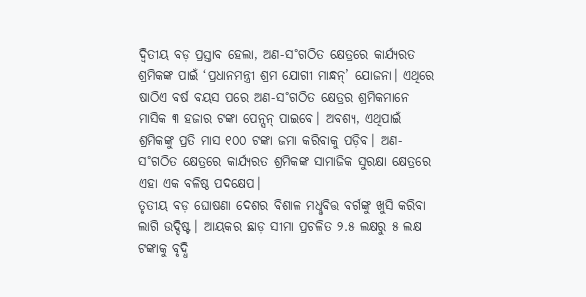ଦ୍ବିତୀୟ ବଡ଼ ପ୍ରସ୍ତାବ ହେଲା, ଅଣ-ସ˚ଗଠିତ କ୍ଷେତ୍ରରେ କାର୍ଯ୍ୟରତ ଶ୍ରମିକଙ୍କ ପାଇଁ ‘ପ୍ରଧାନମନ୍ତ୍ରୀ ଶ୍ରମ ଯୋଗୀ ମାନ୍ଧନ୍’ ଯୋଜନା। ଏଥିରେ ଷାଠିଏ ବର୍ଷ ବୟସ ପରେ ଅଣ-ସ˚ଗଠିତ କ୍ଷେତ୍ରର ଶ୍ରମିକମାନେ ମାସିକ ୩ ହଜାର ଟଙ୍କା ପେନ୍ସନ୍ ପାଇବେ। ଅବଶ୍ୟ, ଏଥିପାଇଁ ଶ୍ରମିକଙ୍କୁ ପ୍ରତି ମାସ ୧୦୦ ଟଙ୍କା ଜମା କରିବାକୁ ପଡ଼ିବ। ଅଣ-ସ˚ଗଠିତ କ୍ଷେତ୍ରରେ କାର୍ଯ୍ୟରତ ଶ୍ରମିକଙ୍କ ସାମାଜିକ ସୁରକ୍ଷା କ୍ଷେତ୍ରରେ ଏହା ଏକ ବଳିଷ୍ଠ ପଦକ୍ଷେପ।
ତୃତୀୟ ବଡ଼ ଘୋଷଣା ଦେଶର ବିଶାଳ ମଧୢବିତ୍ତ ବର୍ଗଙ୍କୁ ଖୁସି କରିବା ଲାଗି ଉଦ୍ଦିଷ୍ଟ। ଆୟକର ଛାଡ଼ ସୀମା ପ୍ରଚଳିତ ୨.୫ ଲକ୍ଷରୁ ୫ ଲକ୍ଷ ଟଙ୍କାକୁ ବୃଦ୍ଧି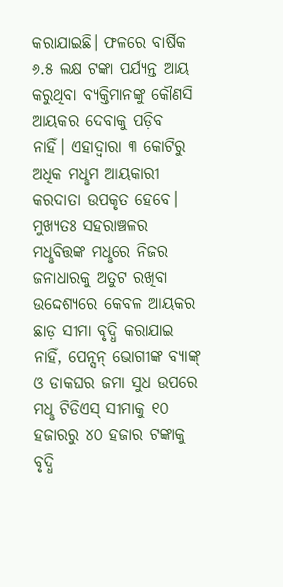କରାଯାଇଛି। ଫଳରେ ବାର୍ଷିକ ୬.୫ ଲକ୍ଷ ଟଙ୍କା ପର୍ଯ୍ୟନ୍ତ ଆୟ କରୁଥିବା ବ୍ୟକ୍ତିମାନଙ୍କୁ କୌଣସି ଆୟକର ଦେବାକୁ ପଡ଼ିବ ନାହିଁ। ଏହାଦ୍ବାରା ୩ କୋଟିରୁ ଅଧିକ ମଧୢମ ଆୟକାରୀ କରଦାତା ଉପକୃତ ହେବେ। ମୁଖ୍ୟତଃ ସହରାଞ୍ଚଳର ମଧୢବିତ୍ତଙ୍କ ମଧୢରେ ନିଜର ଜନାଧାରକୁ ଅତୁଟ ରଖିବା ଉଦ୍ଦେଶ୍ୟରେ କେବଳ ଆୟକର ଛାଡ଼ ସୀମା ବୃଦ୍ଧି କରାଯାଇ ନାହିଁ, ପେନ୍ସନ୍ ଭୋଗୀଙ୍କ ବ୍ୟାଙ୍କ୍ ଓ ଡାକଘର ଜମା ସୁଧ ଉପରେ ମଧୢ ଟିଡିଏସ୍ ସୀମାକୁ ୧୦ ହଜାରରୁ ୪୦ ହଜାର ଟଙ୍କାକୁ ବୃଦ୍ଧି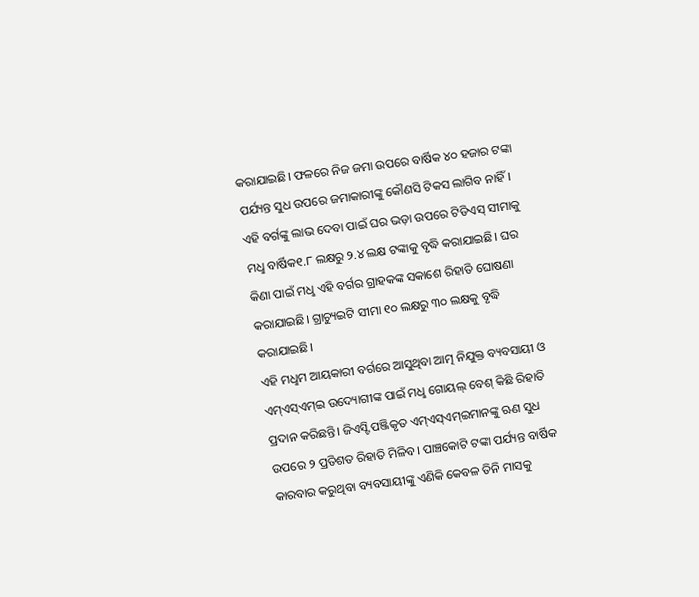କରାଯାଇଛି। ଫଳରେ ନିଜ ଜମା ଉପରେ ବାର୍ଷିକ ୪୦ ହଜାର ଟଙ୍କା ପର୍ଯ୍ୟନ୍ତ ସୁଧ ଉପରେ ଜମାକାରୀଙ୍କୁ କୌଣସି ଟିକସ ଲାଗିବ ନାହିଁ। ଏହି ବର୍ଗଙ୍କୁ ଲାଭ ଦେବା ପାଇଁ ଘର ଭଡ଼ା ଉପରେ ଟିଡିଏସ୍ ସୀମାକୁ ମଧୢ ବାର୍ଷିକ୧.୮ ଲକ୍ଷରୁ ୨.୪ ଲକ୍ଷ ଟଙ୍କାକୁ ବୃଦ୍ଧି କରାଯାଇଛି। ଘର କିଣା ପାଇଁ ମଧୢ ଏହି ବର୍ଗର ଗ୍ରାହକଙ୍କ ସକାଶେ ରିହାତି ଘୋଷଣା କରାଯାଇଛି। ଗ୍ରାଚ୍ୟୁଇଟି ସୀମା ୧୦ ଲକ୍ଷରୁ ୩୦ ଲକ୍ଷକୁ ବୃଦ୍ଧି କରାଯାଇଛି।
ଏହି ମଧୢମ ଆୟକାରୀ ବର୍ଗରେ ଆସୁଥିବା ଆତ୍ମ ନିଯୁକ୍ତ ବ୍ୟବସାୟୀ ଓ ଏମ୍ଏସ୍ଏମ୍ଇ ଉଦ୍ୟୋଗୀଙ୍କ ପାଇଁ ମଧୢ ଗୋୟଲ୍ ବେଶ୍ କିଛି ରିହାତି ପ୍ରଦାନ କରିଛନ୍ତି। ଜିଏସ୍ଟି ପଞ୍ଜିକୃତ ଏମ୍ଏସ୍ଏମ୍ଇମାନଙ୍କୁ ଋଣ ସୁଧ ଉପରେ ୨ ପ୍ରତିଶତ ରିହାତି ମିଳିବ। ପାଞ୍ଚକୋଟି ଟଙ୍କା ପର୍ଯ୍ୟନ୍ତ ବାର୍ଷିକ କାରବାର କରୁଥିବା ବ୍ୟବସାୟୀଙ୍କୁ ଏଣିକି କେବଳ ତିନି ମାସକୁ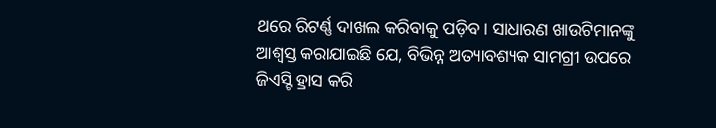ଥରେ ରିଟର୍ଣ୍ଣ ଦାଖଲ କରିବାକୁ ପଡ଼ିବ। ସାଧାରଣ ଖାଉଟିମାନଙ୍କୁ ଆଶ୍ବସ୍ତ କରାଯାଇଛି ଯେ, ବିଭିନ୍ନ ଅତ୍ୟାବଶ୍ୟକ ସାମଗ୍ରୀ ଉପରେ ଜିଏସ୍ଟି ହ୍ରାସ କରି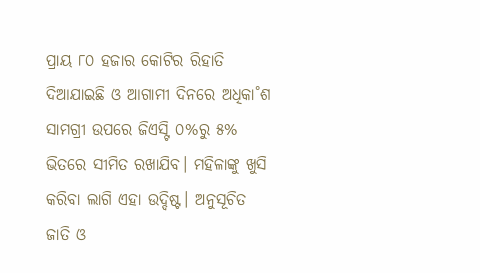ପ୍ରାୟ ୮୦ ହଜାର କୋଟିର ରିହାତି ଦିଆଯାଇଛି ଓ ଆଗାମୀ ଦିନରେ ଅଧିକା˚ଶ ସାମଗ୍ରୀ ଉପରେ ଜିଏସ୍ଟି ୦%ରୁ ୫% ଭିତରେ ସୀମିତ ରଖାଯିବ। ମହିଳାଙ୍କୁ ଖୁସି କରିବା ଲାଗି ଏହା ଉଦ୍ଦିଷ୍ଟ। ଅନୁସୂଚିତ ଜାତି ଓ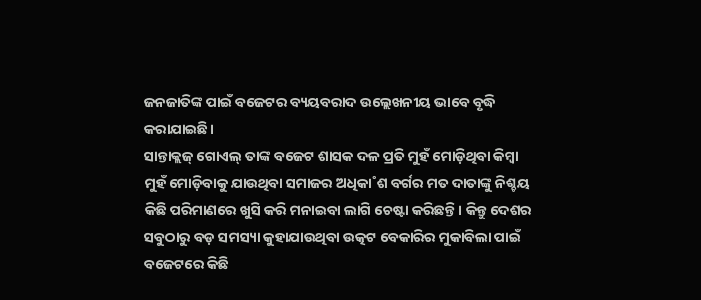ଜନଜାତିଙ୍କ ପାଇଁ ବଜେଟର ବ୍ୟୟବରାଦ ଉଲ୍ଲେଖନୀୟ ଭାବେ ବୃଦ୍ଧି କରାଯାଇଛି।
ସାନ୍ତାକ୍ଲଜ୍ ଗୋଏଲ୍ ତାଙ୍କ ବଜେଟ ଶାସକ ଦଳ ପ୍ରତି ମୁହଁ ମୋଡ଼ିଥିବା କିମ୍ବା ମୁହଁ ମୋଡ଼ିବାକୁ ଯାଉଥିବା ସମାଜର ଅଧିକା˚ଶ ବର୍ଗର ମତ ଦାତାଙ୍କୁ ନିଶ୍ଚୟ କିଛି ପରିମାଣରେ ଖୁସି କରି ମନାଇବା ଲାଗି ଚେଷ୍ଟା କରିଛନ୍ତି। କିନ୍ତୁ ଦେଶର ସବୁଠାରୁ ବଡ଼ ସମସ୍ୟା କୁହାଯାଉଥିବା ଉତ୍କଟ ବେକାରିର ମୁକାବିଲା ପାଇଁ ବଜେଟରେ କିଛି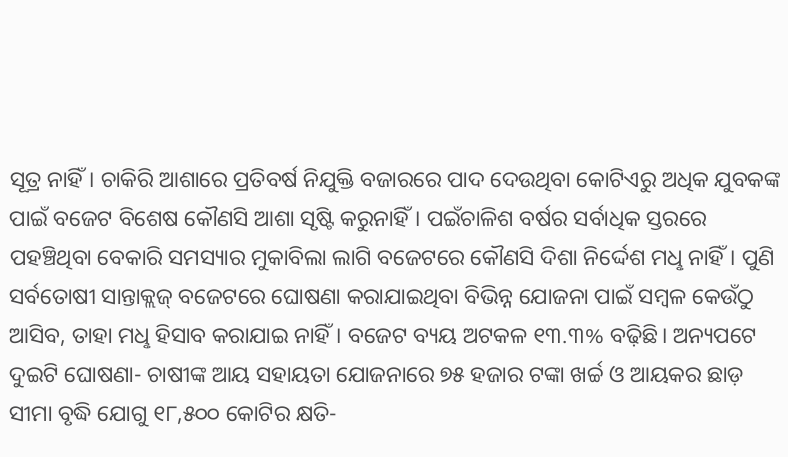ସୂତ୍ର ନାହିଁ। ଚାକିରି ଆଶାରେ ପ୍ରତିବର୍ଷ ନିଯୁକ୍ତି ବଜାରରେ ପାଦ ଦେଉଥିବା କୋଟିଏରୁ ଅଧିକ ଯୁବକଙ୍କ ପାଇଁ ବଜେଟ ବିଶେଷ କୌଣସି ଆଶା ସୃଷ୍ଟି କରୁନାହିଁ। ପଇଁଚାଳିଶ ବର୍ଷର ସର୍ବାଧିକ ସ୍ତରରେ ପହଞ୍ଚିଥିବା ବେକାରି ସମସ୍ୟାର ମୁକାବିଲା ଲାଗି ବଜେଟରେ କୌଣସି ଦିଶା ନିର୍ଦ୍ଦେଶ ମଧୢ ନାହିଁ। ପୁଣି ସର୍ବତୋଷୀ ସାନ୍ତାକ୍ଲଜ୍ ବଜେଟରେ ଘୋଷଣା କରାଯାଇଥିବା ବିଭିନ୍ନ ଯୋଜନା ପାଇଁ ସମ୍ବଳ କେଉଁଠୁ ଆସିବ, ତାହା ମଧୢ ହିସାବ କରାଯାଇ ନାହିଁ। ବଜେଟ ବ୍ୟୟ ଅଟକଳ ୧୩.୩% ବଢ଼ିଛି। ଅନ୍ୟପଟେ ଦୁଇଟି ଘୋଷଣା- ଚାଷୀଙ୍କ ଆୟ ସହାୟତା ଯୋଜନାରେ ୭୫ ହଜାର ଟଙ୍କା ଖର୍ଚ୍ଚ ଓ ଆୟକର ଛାଡ଼ ସୀମା ବୃଦ୍ଧି ଯୋଗୁ ୧୮,୫୦୦ କୋଟିର କ୍ଷତି-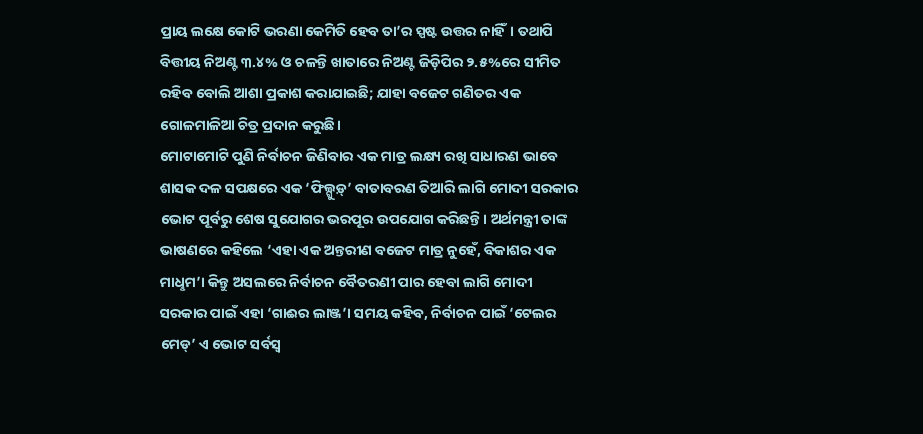ପ୍ରାୟ ଲକ୍ଷେ କୋଟି ଭରଣା କେମିତି ହେବ ତା’ର ସ୍ପଷ୍ଟ ଉତ୍ତର ନାହିଁ। ତଥାପି ବିତ୍ତୀୟ ନିଅଣ୍ଟ ୩.୪% ଓ ଚଳନ୍ତି ଖାତାରେ ନିଅଣ୍ଟ ଜିଡ଼ିପିର ୨.୫%ରେ ସୀମିତ ରହିବ ବୋଲି ଆଶା ପ୍ରକାଶ କରାଯାଇଛି; ଯାହା ବଜେଟ ଗଣିତର ଏକ ଗୋଳମାଳିଆ ଚିତ୍ର ପ୍ରଦାନ କରୁଛି।
ମୋଟାମୋଟି ପୁଣି ନିର୍ବାଚନ ଜିଣିବାର ଏକ ମାତ୍ର ଲକ୍ଷ୍ୟ ରଖି ସାଧାରଣ ଭାବେ ଶାସକ ଦଳ ସପକ୍ଷରେ ଏକ ‘ଫିଲ୍ଗୁଡ଼୍’ ବାତାବରଣ ତିଆରି ଲାଗି ମୋଦୀ ସରକାର ଭୋଟ ପୂର୍ବରୁ ଶେଷ ସୁଯୋଗର ଭରପୂର ଉପଯୋଗ କରିଛନ୍ତି। ଅର୍ଥମନ୍ତ୍ରୀ ତାଙ୍କ ଭାଷଣରେ କହିଲେ ‘ଏହା ଏକ ଅନ୍ତରୀଣ ବଜେଟ ମାତ୍ର ନୁହେଁ, ବିକାଶର ଏକ ମାଧୢମ’। କିନ୍ତୁ ଅସଲରେ ନିର୍ବାଚନ ବୈତରଣୀ ପାର ହେବା ଲାଗି ମୋଦୀ ସରକାର ପାଇଁ ଏହା ‘ଗାଈର ଲାଞ୍ଜ’। ସମୟ କହିବ, ନିର୍ବାଚନ ପାଇଁ ‘ଟେଲର ମେଡ୍’ ଏ ଭୋଟ ସର୍ବସ୍ବ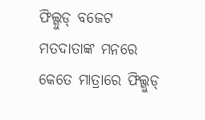ଫିଲ୍ଗୁଡ୍ ବଜେଟ ମତଦାତାଙ୍କ ମନରେ କେତେ ମାତ୍ରାରେ ଫିଲ୍ଗୁଡ୍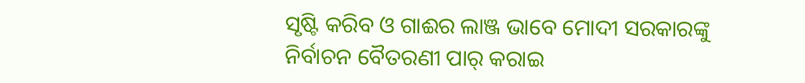ସୃଷ୍ଟି କରିବ ଓ ଗାଈର ଲାଞ୍ଜ ଭାବେ ମୋଦୀ ସରକାରଙ୍କୁ ନିର୍ବାଚନ ବୈତରଣୀ ପାର୍ କରାଇ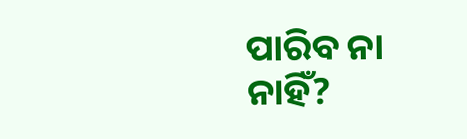ପାରିବ ନା ନାହିଁ?